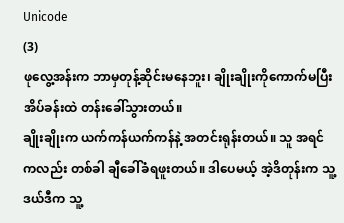Unicode
(3)
ဖုလွေ့အန်းက ဘာမှတုန့်ဆိုင်းမနေဘူး၊ ချိုးချိုးကိုကောက်မပြီး အိပ်ခန်းထဲ တန်းခေါ်သွားတယ်။
ချိုးချိုးက ယက်ကန်ယက်ကန်နဲ့ အတင်းရုန်းတယ်။ သူ အရင်ကလည်း တစ်ခါ ချီခေါ်ခံရဖူးတယ်။ ဒါပေမယ့် အဲ့ဒိတုန်းက သူ့ဒယ်ဒီက သူ့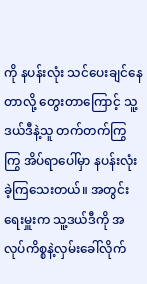ကို နပန်းလုံး သင်ပေးချင်နေတာလို့ တွေးတာကြောင့် သူ့ဒယ်ဒီနဲ့သူ တက်တက်ကြွကြွ အိပ်ရာပေါ်မှာ နပန်းလုံးခဲ့ကြသေးတယ်။ အတွင်းရေးမှူးက သူ့ဒယ်ဒီကို အလုပ်ကိစ္စနဲ့လှမ်းခေါ်လိုက်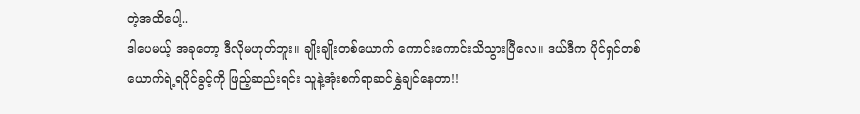တဲ့အထိပေါ့..
ဒါပေမယ့် အခုတော့ ဒီလိုမဟုတ်ဘူး။ ချိုးချိုးတစ်ယောက် ကောင်းကောင်းသိသွားပြီလေ။ ဒယ်ဒီက ပိုင်ရှင်တစ်ယောက်ရဲ့ရပိုင်ခွင့်ကို ဖြည့်ဆည်းရင်း သူနဲ့အုံးစက်ရာဆင်နွှဲချင်နေတာ!!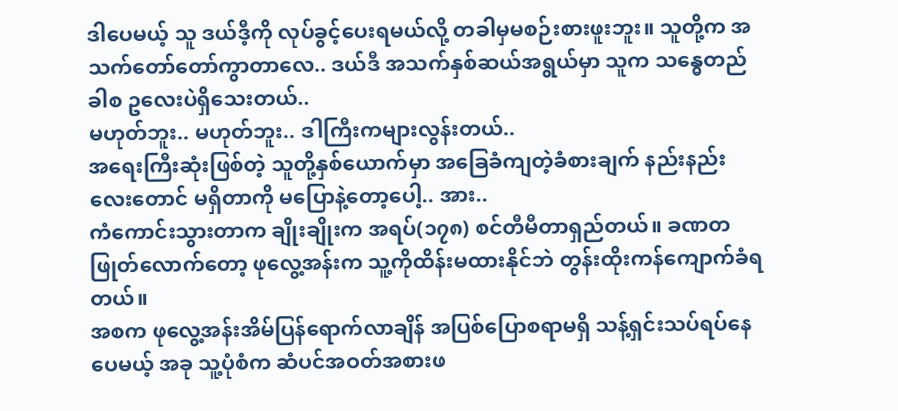ဒါပေမယ့် သူ ဒယ်ဒီ့ကို လုပ်ခွင့်ပေးရမယ်လို့ တခါမှမစဉ်းစားဖူးဘူး။ သူတို့က အသက်တော်တော်ကွာတာလေ.. ဒယ်ဒီ အသက်နှစ်ဆယ်အရွယ်မှာ သူက သန္ဓေတည်ခါစ ဥလေးပဲရှိသေးတယ်..
မဟုတ်ဘူး.. မဟုတ်ဘူး.. ဒါကြီးကများလွန်းတယ်..
အရေးကြီးဆုံးဖြစ်တဲ့ သူတို့နှစ်ယောက်မှာ အခြေခံကျတဲ့ခံစားချက် နည်းနည်းလေးတောင် မရှိတာကို မပြောနဲ့တော့ပေါ့.. အား..
ကံကောင်းသွားတာက ချိုးချိုးက အရပ်(၁၇၈) စင်တီမီတာရှည်တယ်။ ခဏတဖြုတ်လောက်တော့ ဖုလွေ့အန်းက သူ့ကိုထိန်းမထားနိုင်ဘဲ တွန်းထိုးကန်ကျောက်ခံရတယ်။
အစက ဖုလွေ့အန်းအိမ်ပြန်ရောက်လာချိန် အပြစ်ပြောစရာမရှိ သန့်ရှင်းသပ်ရပ်နေပေမယ့် အခု သူ့ပုံစံက ဆံပင်အဝတ်အစားဖ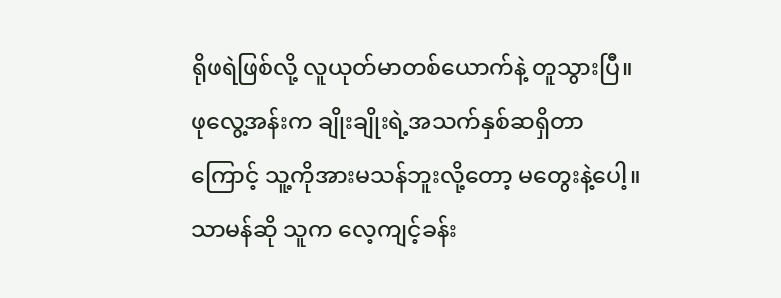ရိုဖရဲဖြစ်လို့ လူယုတ်မာတစ်ယောက်နဲ့ တူသွားပြီ။
ဖုလွေ့အန်းက ချိုးချိုးရဲ့အသက်နှစ်ဆရှိတာကြောင့် သူ့ကိုအားမသန်ဘူးလို့တော့ မတွေးနဲ့ပေါ့။ သာမန်ဆို သူက လေ့ကျင့်ခန်း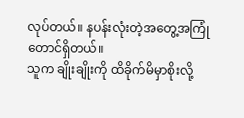လုပ်တယ်။ နပန်းလုံးတဲ့အတွေ့အကြုံတောင်ရှိတယ်။
သူက ချိုးချိုးကို ထိခိုက်မိမှာစိုးလို့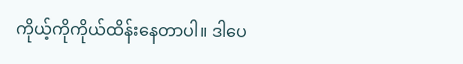ကိုယ့်ကိုကိုယ်ထိန်းနေတာပါ။ ဒါပေ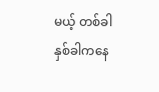မယ့် တစ်ခါနှစ်ခါကနေ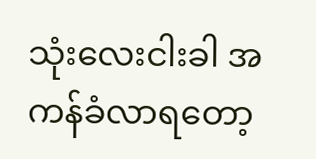သုံးလေးငါးခါ အကန်ခံလာရတော့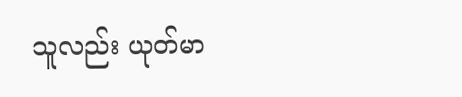သူလည်း ယုတ်မာ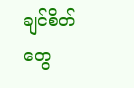ချင်စိတ်တွေ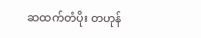ဆထက်တံပိုး တဟုန်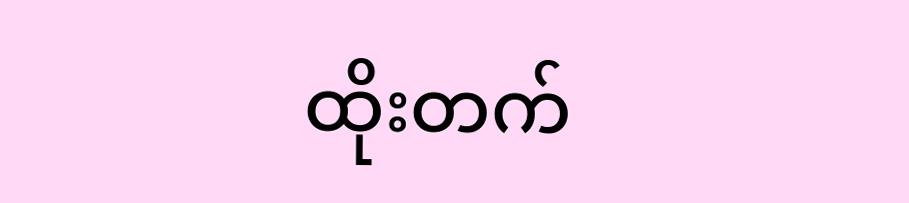ထိုးတက်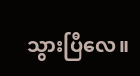သွားပြီလေ။